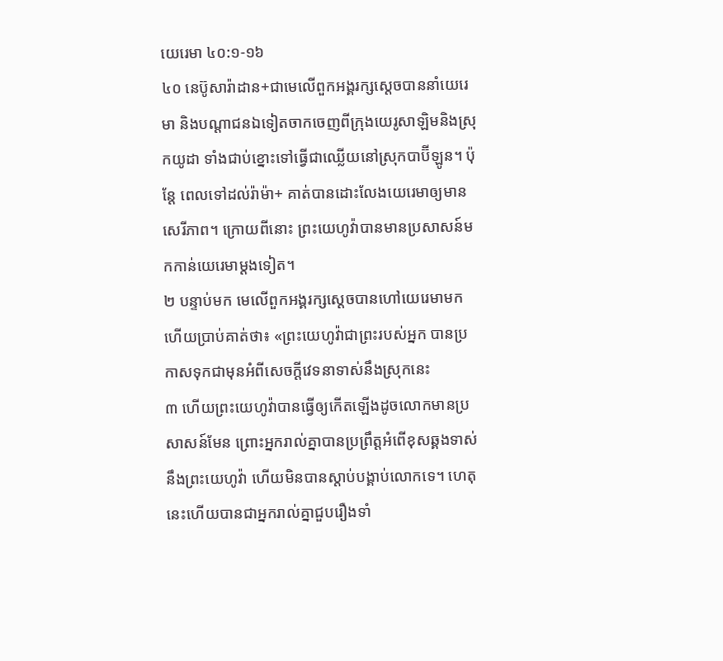យេរេមា ៤០:១-១៦
៤០ នេប៊ូសារ៉ាដាន+ជាមេលើពួកអង្គរក្សស្ដេចបាននាំយេរេមា និងបណ្ដាជនឯទៀតចាកចេញពីក្រុងយេរូសាឡិមនិងស្រុកយូដា ទាំងជាប់ខ្នោះទៅធ្វើជាឈ្លើយនៅស្រុកបាប៊ីឡូន។ ប៉ុន្តែ ពេលទៅដល់រ៉ាម៉ា+ គាត់បានដោះលែងយេរេមាឲ្យមានសេរីភាព។ ក្រោយពីនោះ ព្រះយេហូវ៉ាបានមានប្រសាសន៍មកកាន់យេរេមាម្ដងទៀត។
២ បន្ទាប់មក មេលើពួកអង្គរក្សស្ដេចបានហៅយេរេមាមក ហើយប្រាប់គាត់ថា៖ «ព្រះយេហូវ៉ាជាព្រះរបស់អ្នក បានប្រកាសទុកជាមុនអំពីសេចក្ដីវេទនាទាស់នឹងស្រុកនេះ
៣ ហើយព្រះយេហូវ៉ាបានធ្វើឲ្យកើតឡើងដូចលោកមានប្រសាសន៍មែន ព្រោះអ្នករាល់គ្នាបានប្រព្រឹត្តអំពើខុសឆ្គងទាស់នឹងព្រះយេហូវ៉ា ហើយមិនបានស្ដាប់បង្គាប់លោកទេ។ ហេតុនេះហើយបានជាអ្នករាល់គ្នាជួបរឿងទាំ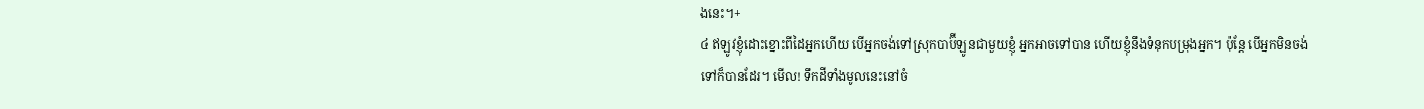ងនេះ។+
៤ ឥឡូវខ្ញុំដោះខ្នោះពីដៃអ្នកហើយ បើអ្នកចង់ទៅស្រុកបាប៊ីឡូនជាមួយខ្ញុំ អ្នកអាចទៅបាន ហើយខ្ញុំនឹងទំនុកបម្រុងអ្នក។ ប៉ុន្តែ បើអ្នកមិនចង់ទៅក៏បានដែរ។ មើល! ទឹកដីទាំងមូលនេះនៅចំ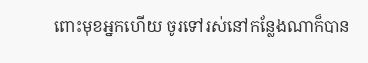ពោះមុខអ្នកហើយ ចូរទៅរស់នៅកន្លែងណាក៏បាន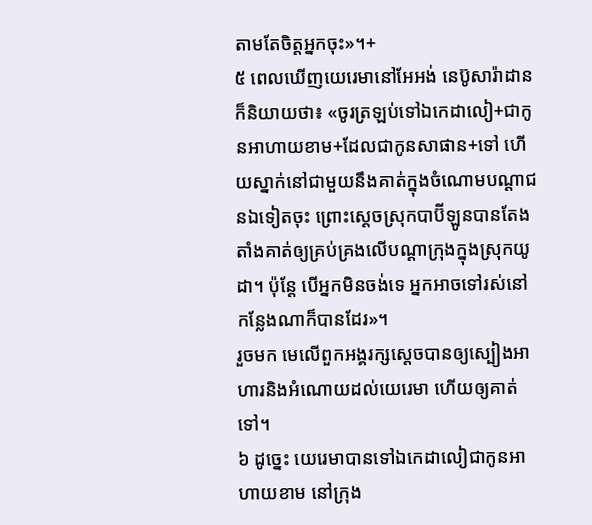តាមតែចិត្តអ្នកចុះ»។+
៥ ពេលឃើញយេរេមានៅអែអង់ នេប៊ូសារ៉ាដានក៏និយាយថា៖ «ចូរត្រឡប់ទៅឯកេដាលៀ+ជាកូនអាហាយខាម+ដែលជាកូនសាផាន+ទៅ ហើយស្នាក់នៅជាមួយនឹងគាត់ក្នុងចំណោមបណ្ដាជនឯទៀតចុះ ព្រោះស្ដេចស្រុកបាប៊ីឡូនបានតែងតាំងគាត់ឲ្យគ្រប់គ្រងលើបណ្ដាក្រុងក្នុងស្រុកយូដា។ ប៉ុន្តែ បើអ្នកមិនចង់ទេ អ្នកអាចទៅរស់នៅកន្លែងណាក៏បានដែរ»។
រួចមក មេលើពួកអង្គរក្សស្ដេចបានឲ្យស្បៀងអាហារនិងអំណោយដល់យេរេមា ហើយឲ្យគាត់ទៅ។
៦ ដូច្នេះ យេរេមាបានទៅឯកេដាលៀជាកូនអាហាយខាម នៅក្រុង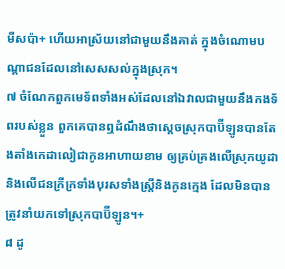មីសប៉ា+ ហើយអាស្រ័យនៅជាមួយនឹងគាត់ ក្នុងចំណោមបណ្ដាជនដែលនៅសេសសល់ក្នុងស្រុក។
៧ ចំណែកពួកមេទ័ពទាំងអស់ដែលនៅឯវាលជាមួយនឹងកងទ័ពរបស់ខ្លួន ពួកគេបានឮដំណឹងថាស្ដេចស្រុកបាប៊ីឡូនបានតែងតាំងកេដាលៀជាកូនអាហាយខាម ឲ្យគ្រប់គ្រងលើស្រុកយូដា និងលើជនក្រីក្រទាំងបុរសទាំងស្ត្រីនិងកូនក្មេង ដែលមិនបានត្រូវនាំយកទៅស្រុកបាប៊ីឡូន។+
៨ ដូ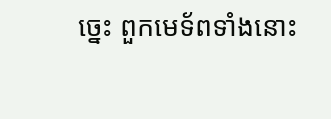ច្នេះ ពួកមេទ័ពទាំងនោះ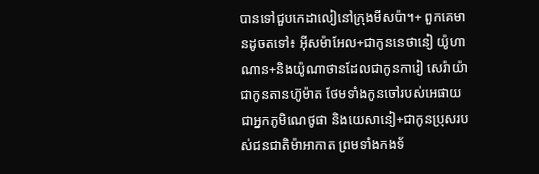បានទៅជួបកេដាលៀនៅក្រុងមីសប៉ា។+ ពួកគេមានដូចតទៅ៖ អ៊ីសម៉ាអែល+ជាកូននេថានៀ យ៉ូហាណាន+និងយ៉ូណាថានដែលជាកូនការៀ សេរ៉ាយ៉ាជាកូនតានហ៊ូម៉ាត ថែមទាំងកូនចៅរបស់អេផាយជាអ្នកភូមិណេថូផា និងយេសានៀ+ជាកូនប្រុសរបស់ជនជាតិម៉ាអាកាត ព្រមទាំងកងទ័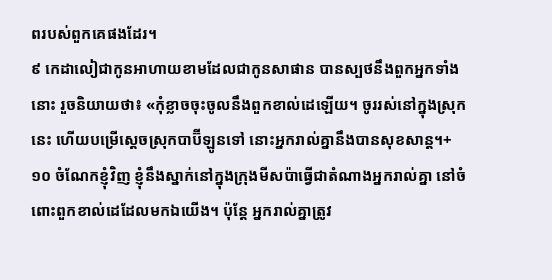ពរបស់ពួកគេផងដែរ។
៩ កេដាលៀជាកូនអាហាយខាមដែលជាកូនសាផាន បានស្បថនឹងពួកអ្នកទាំងនោះ រួចនិយាយថា៖ «កុំខ្លាចចុះចូលនឹងពួកខាល់ដេឡើយ។ ចូររស់នៅក្នុងស្រុកនេះ ហើយបម្រើស្ដេចស្រុកបាប៊ីឡូនទៅ នោះអ្នករាល់គ្នានឹងបានសុខសាន្ត។+
១០ ចំណែកខ្ញុំវិញ ខ្ញុំនឹងស្នាក់នៅក្នុងក្រុងមីសប៉ាធ្វើជាតំណាងអ្នករាល់គ្នា នៅចំពោះពួកខាល់ដេដែលមកឯយើង។ ប៉ុន្តែ អ្នករាល់គ្នាត្រូវ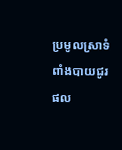ប្រមូលស្រាទំពាំងបាយជូរ ផល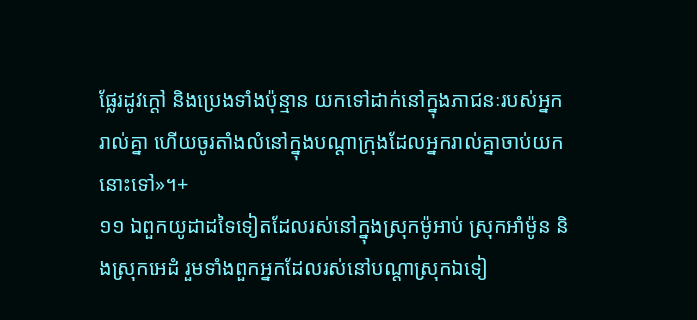ផ្លែរដូវក្ដៅ និងប្រេងទាំងប៉ុន្មាន យកទៅដាក់នៅក្នុងភាជនៈរបស់អ្នករាល់គ្នា ហើយចូរតាំងលំនៅក្នុងបណ្ដាក្រុងដែលអ្នករាល់គ្នាចាប់យកនោះទៅ»។+
១១ ឯពួកយូដាដទៃទៀតដែលរស់នៅក្នុងស្រុកម៉ូអាប់ ស្រុកអាំម៉ូន និងស្រុកអេដំ រួមទាំងពួកអ្នកដែលរស់នៅបណ្ដាស្រុកឯទៀ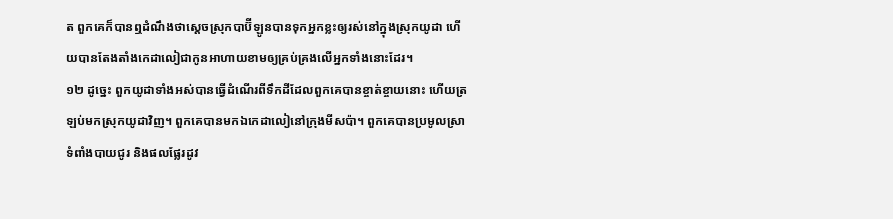ត ពួកគេក៏បានឮដំណឹងថាស្ដេចស្រុកបាប៊ីឡូនបានទុកអ្នកខ្លះឲ្យរស់នៅក្នុងស្រុកយូដា ហើយបានតែងតាំងកេដាលៀជាកូនអាហាយខាមឲ្យគ្រប់គ្រងលើអ្នកទាំងនោះដែរ។
១២ ដូច្នេះ ពួកយូដាទាំងអស់បានធ្វើដំណើរពីទឹកដីដែលពួកគេបានខ្ចាត់ខ្ចាយនោះ ហើយត្រឡប់មកស្រុកយូដាវិញ។ ពួកគេបានមកឯកេដាលៀនៅក្រុងមីសប៉ា។ ពួកគេបានប្រមូលស្រាទំពាំងបាយជូរ និងផលផ្លែរដូវ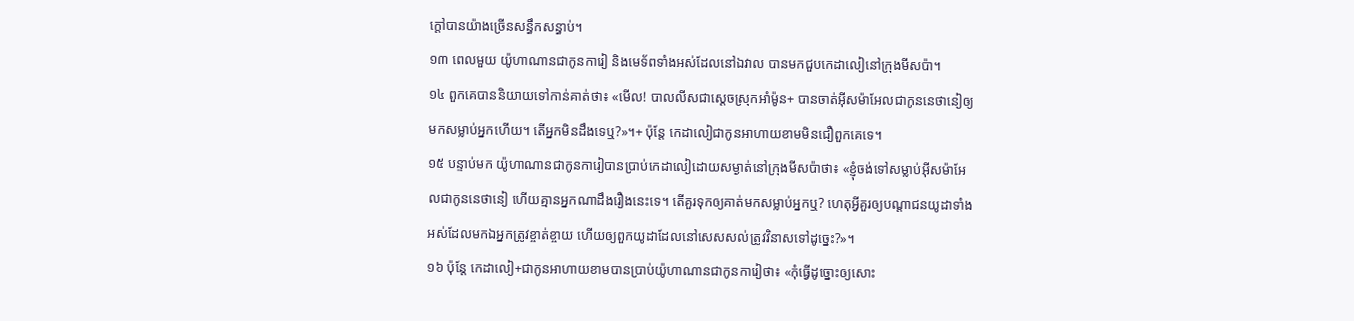ក្ដៅបានយ៉ាងច្រើនសន្ធឹកសន្ធាប់។
១៣ ពេលមួយ យ៉ូហាណានជាកូនការៀ និងមេទ័ពទាំងអស់ដែលនៅឯវាល បានមកជួបកេដាលៀនៅក្រុងមីសប៉ា។
១៤ ពួកគេបាននិយាយទៅកាន់គាត់ថា៖ «មើល! បាលលីសជាស្ដេចស្រុកអាំម៉ូន+ បានចាត់អ៊ីសម៉ាអែលជាកូននេថានៀឲ្យមកសម្លាប់អ្នកហើយ។ តើអ្នកមិនដឹងទេឬ?»។+ ប៉ុន្តែ កេដាលៀជាកូនអាហាយខាមមិនជឿពួកគេទេ។
១៥ បន្ទាប់មក យ៉ូហាណានជាកូនការៀបានប្រាប់កេដាលៀដោយសម្ងាត់នៅក្រុងមីសប៉ាថា៖ «ខ្ញុំចង់ទៅសម្លាប់អ៊ីសម៉ាអែលជាកូននេថានៀ ហើយគ្មានអ្នកណាដឹងរឿងនេះទេ។ តើគួរទុកឲ្យគាត់មកសម្លាប់អ្នកឬ? ហេតុអ្វីគួរឲ្យបណ្ដាជនយូដាទាំងអស់ដែលមកឯអ្នកត្រូវខ្ចាត់ខ្ចាយ ហើយឲ្យពួកយូដាដែលនៅសេសសល់ត្រូវវិនាសទៅដូច្នេះ?»។
១៦ ប៉ុន្តែ កេដាលៀ+ជាកូនអាហាយខាមបានប្រាប់យ៉ូហាណានជាកូនការៀថា៖ «កុំធ្វើដូច្នោះឲ្យសោះ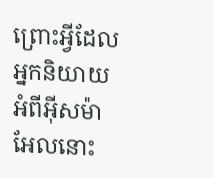ព្រោះអ្វីដែលអ្នកនិយាយអំពីអ៊ីសម៉ាអែលនោះ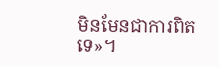មិនមែនជាការពិតទេ»។